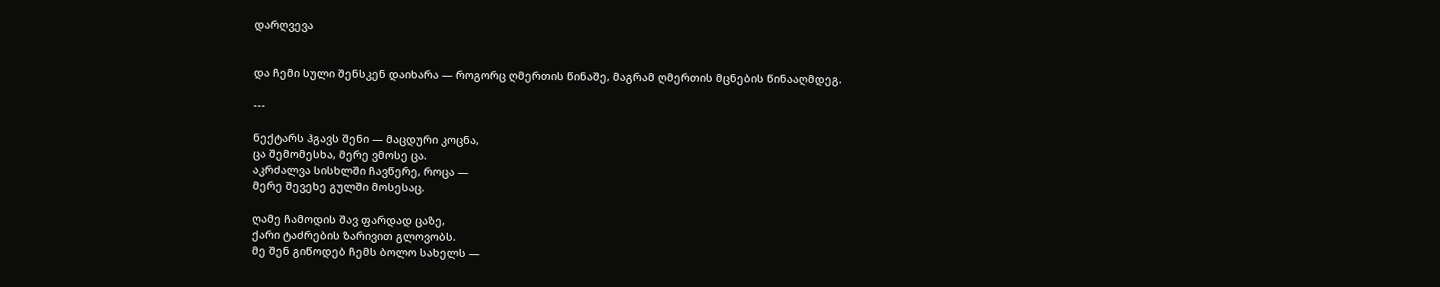დარღვევა


და ჩემი სული შენსკენ დაიხარა — როგორც ღმერთის წინაშე, მაგრამ ღმერთის მცნების წინააღმდეგ.

---

ნექტარს ჰგავს შენი — მაცდური კოცნა,
ცა შემომესხა, მერე ვმოსე ცა.
აკრძალვა სისხლში ჩავწერე, როცა —
მერე შევეხე გულში მოსესაც.

ღამე ჩამოდის შავ ფარდად ცაზე,
ქარი ტაძრების ზარივით გლოვობს.
მე შენ გიწოდებ ჩემს ბოლო სახელს —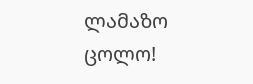ლამაზო ცოლო!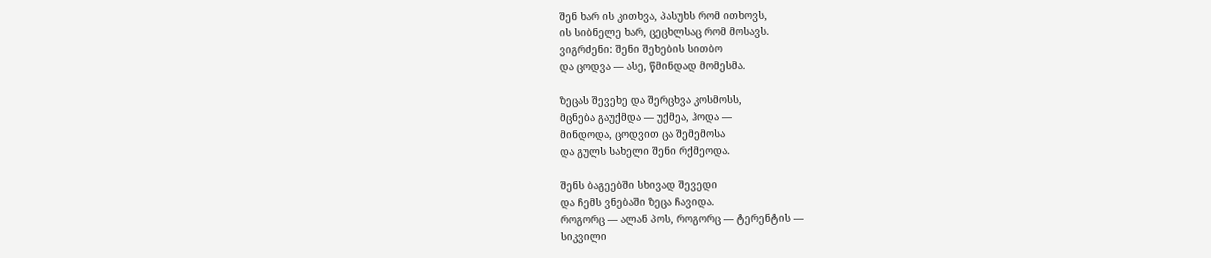შენ ხარ ის კითხვა, პასუხს რომ ითხოვს,
ის სიბნელე ხარ, ცეცხლსაც რომ მოსავს.
ვიგრძენი: შენი შეხების სითბო
და ცოდვა — ასე, წმინდად მომესმა.

ზეცას შევეხე და შერცხვა კოსმოსს,
მცნება გაუქმდა — უქმეა, ჰოდა —
მინდოდა, ცოდვით ცა შემემოსა
და გულს სახელი შენი რქმეოდა.

შენს ბაგეებში სხივად შევედი
და ჩემს ვნებაში ზეცა ჩავიდა.
როგორც — ალან პოს, როგორც — ტერენტის —
სიკვილი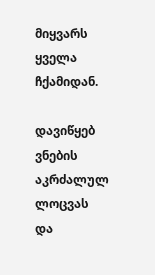მიყვარს ყველა ჩქამიდან.

დავიწყებ ვნების აკრძალულ ლოცვას
და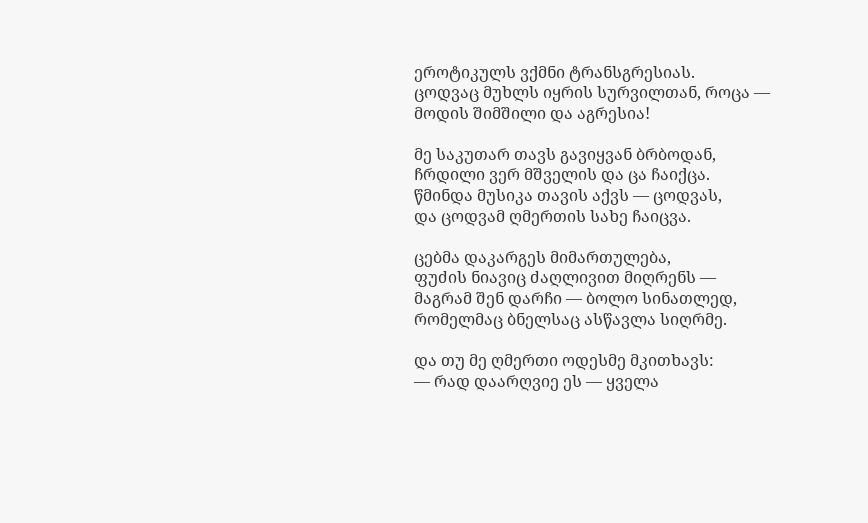ეროტიკულს ვქმნი ტრანსგრესიას.
ცოდვაც მუხლს იყრის სურვილთან, როცა —
მოდის შიმშილი და აგრესია!

მე საკუთარ თავს გავიყვან ბრბოდან,
ჩრდილი ვერ მშველის და ცა ჩაიქცა.
წმინდა მუსიკა თავის აქვს — ცოდვას,
და ცოდვამ ღმერთის სახე ჩაიცვა.

ცებმა დაკარგეს მიმართულება,
ფუძის ნიავიც ძაღლივით მიღრენს —
მაგრამ შენ დარჩი — ბოლო სინათლედ,
რომელმაც ბნელსაც ასწავლა სიღრმე.

და თუ მე ღმერთი ოდესმე მკითხავს:
— რად დაარღვიე ეს — ყველა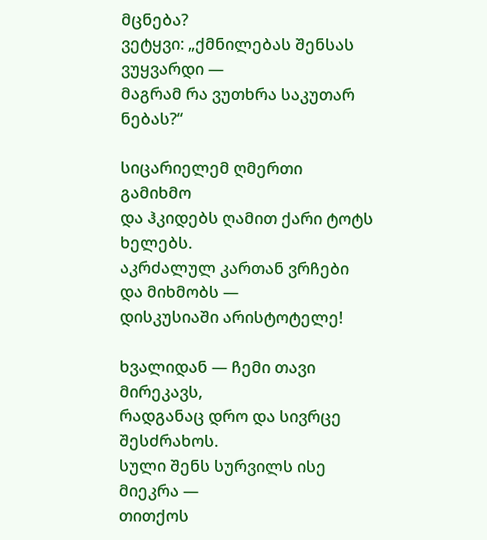მცნება?
ვეტყვი: „ქმნილებას შენსას ვუყვარდი —
მაგრამ რა ვუთხრა საკუთარ ნებას?“

სიცარიელემ ღმერთი გამიხმო
და ჰკიდებს ღამით ქარი ტოტს ხელებს.
აკრძალულ კართან ვრჩები და მიხმობს —
დისკუსიაში არისტოტელე!

ხვალიდან — ჩემი თავი მირეკავს,
რადგანაც დრო და სივრცე შესძრახოს.
სული შენს სურვილს ისე მიეკრა —
თითქოს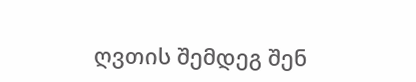ღვთის შემდეგ შენ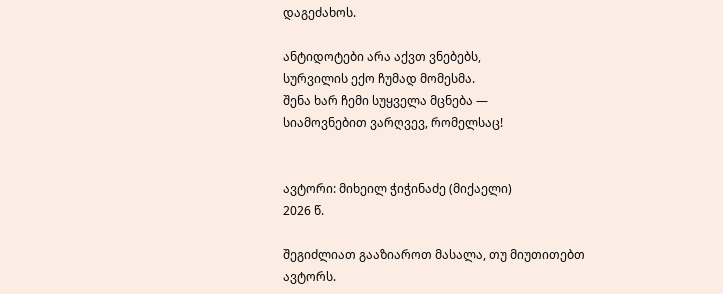დაგეძახოს.

ანტიდოტები არა აქვთ ვნებებს,
სურვილის ექო ჩუმად მომესმა.
შენა ხარ ჩემი სუყველა მცნება —
სიამოვნებით ვარღვევ, რომელსაც!


ავტორი: მიხეილ ჭიჭინაძე (მიქაელი)
2026 წ.

შეგიძლიათ გააზიაროთ მასალა, თუ მიუთითებთ ავტორს.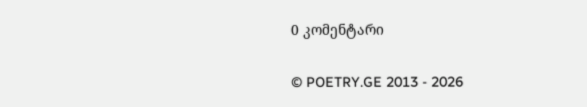0 კომენტარი

© POETRY.GE 2013 - 2026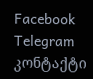Facebook Telegram კონტაქტი